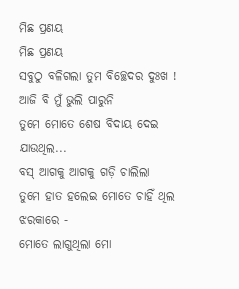ମିଛ ପ୍ରଣୟ
ମିଛ ପ୍ରଣୟ
ସବୁଠୁ ବଳିଗଲା ତୁମ ବିଚ୍ଛେଦର ଦୁଃଖ !
ଆଜି ବି ମୁଁ ଭୁଲି ପାରୁନି
ତୁମେ ମୋତେ ଶେଷ ବିଦାୟ ଦେଇ ଯାଉଥିଲ...
ବସ୍ ଆଗକୁ ଆଗକୁ ଗଡ଼ି ଚାଲିଲା
ତୁମେ ହାତ ହଲେଇ ମୋତେ ଚାହିଁ ଥିଲ ଝରକାରେ -
ମୋତେ ଲାଗୁଥିଲା ମୋ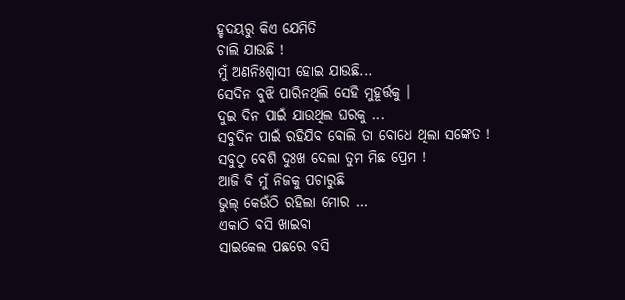ହୃଦୟରୁ କିଏ ଯେମିତି
ଚାଲି ଯାଉଛି !
ମୁଁ ଅଣନିଃଶ୍ବାସୀ ହୋଇ ଯାଉଛି...
ସେଦିନ ବୁଝି ପାରିନଥିଲି ସେହି ମୁହୂର୍ତ୍ତକୁ ।
ଦୁଇ ଦିନ ପାଇଁ ଯାଉଥିଲ ଘରକୁ ...
ସବୁଦିନ ପାଇଁ ରହିଯିବ ବୋଲି ତା ବୋଧେ ଥିଲା ସଙ୍କେତ !
ସବୁଠୁ ବେଶି ଦୁଃଖ ଦେଲା ତୁମ ମିଛ ପ୍ରେମ !
ଆଜି ବି ମୁଁ ନିଜକୁ ପଚାରୁଛି
ଭୁଲ୍ କେଉଁଠି ରହିଲା ମୋର ...
ଏକାଠି ବସି ଖାଇବା
ସାଇକେଲ ପଛରେ ବସି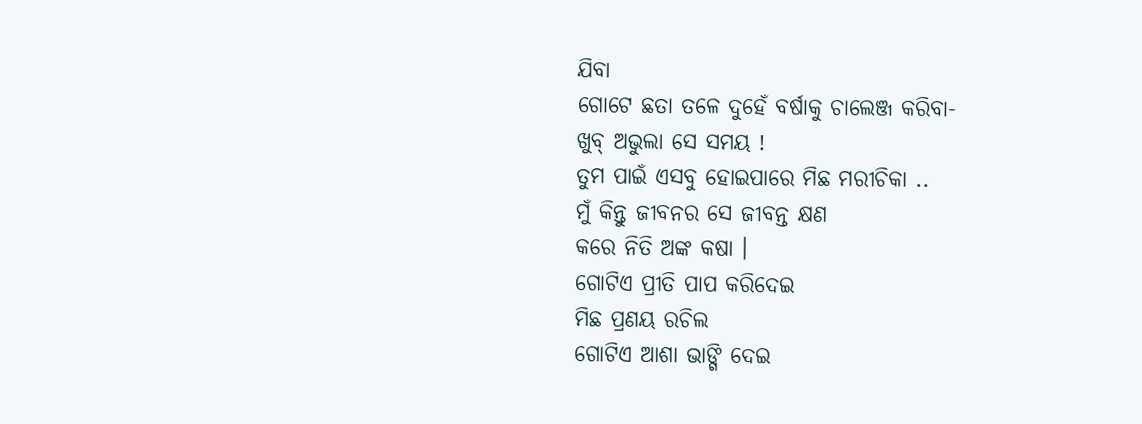ଯିବା
ଗୋଟେ ଛତା ତଳେ ଦୁହେଁ ବର୍ଷାକୁ ଚାଲେଞ୍ଜ କରିବା-
ଖୁବ୍ ଅଭୁଲା ସେ ସମୟ !
ତୁମ ପାଇଁ ଏସବୁ ହୋଇପାରେ ମିଛ ମରୀଚିକା ..
ମୁଁ କିନ୍ତୁ ଜୀବନର ସେ ଜୀବନ୍ତ କ୍ଷଣ
କରେ ନିତି ଅଙ୍କ କଷା ।
ଗୋଟିଏ ପ୍ରୀତି ପାପ କରିଦେଇ
ମିଛ ପ୍ରଣୟ ରଚିଲ
ଗୋଟିଏ ଆଶା ଭାଙ୍ଗି ଦେଇ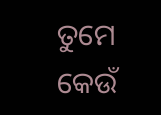ତୁମେ
କେଉଁ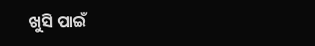ଖୁସି ପାଇଁ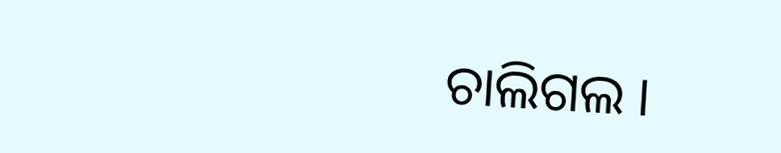ଚାଲିଗଲ ।